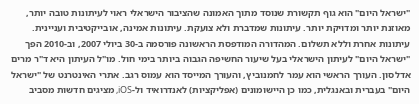"ישראל היום" הוא גוף תקשורת שנוסד מתוך האמונה שהציבור הישראלי ראוי לעיתונות טובה יותר, מאוזנת יותר ומדויקת יותר. עיתונות שמדברת ולא צועקת. עיתונות אמינה, אובייקטיבית ועניינית. עיתונות אחרת וללא תשלום. המהדורה המודפסת הראשונה פורסמה ב-30 ביולי 2007, וב-2010 הפך "ישראל היום" לעיתון הישראלי בעל שיעור החשיפה הגבוה ביותר בימי חול. מו"ל העיתון היא ד"ר מרים אדלסון. העורך הראשי הוא עמר לחמנוביץ, והעורך המייסד הוא עמוס רגב. אתרי האינטרנט של "ישראל היום" בעברית ובאנגלית, כמו כן היישומונים (אפליקציות) לאנדרואיד ול-iOS, מציגים חדשות מסביב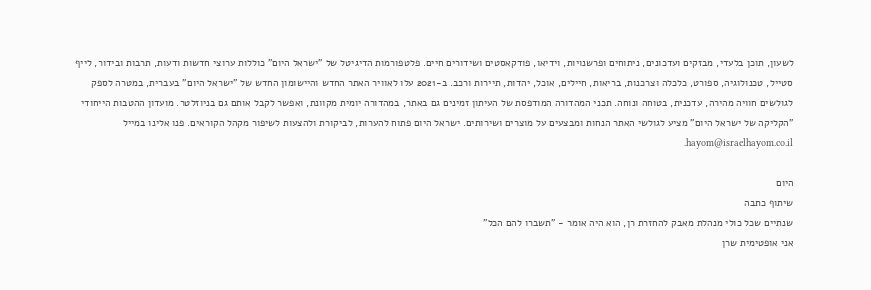לשעון, תוכן בלעדי, מבזקים ועדכונים, ניתוחים ופרשנויות, וידיאו, פודקאסטים ושידורים חיים. פלטפורמות הדיגיטל של "ישראל היום" כוללות ערוצי חדשות ודעות, תרבות ובידור, לייף סטייל, טכנולוגיה, ספורט, כלכלה וצרכנות, בריאות, חיילים, אוכל, יהדות, תיירות ורכב. ב-2021 עלו לאוויר האתר החדש והיישומון החדש של "ישראל היום" בעברית, במטרה לספק לגולשים חוויה מהירה, עדכנית, בטוחה ונוחה. תכני המהדורה המודפסת של העיתון זמינים גם באתר, במהדורה יומית מקוונת, ואפשר לקבל אותם גם בניוזלטר. מועדון ההטבות הייחודי "הקליקה של ישראל היום" מציע לגולשי האתר הנחות ומבצעים על מוצרים ושירותים. ישראל היום פתוח להערות, לביקורת ולהצעות לשיפור מקהל הקוראים. פנו אלינו במייל hayom@israelhayom.co.il.

היום
שיתוף כתבה
שנתיים שכל כולי מנהלת מאבק להחזרת רן, הוא היה אומר - "תשברו להם הכל"
אני אופטימית שרן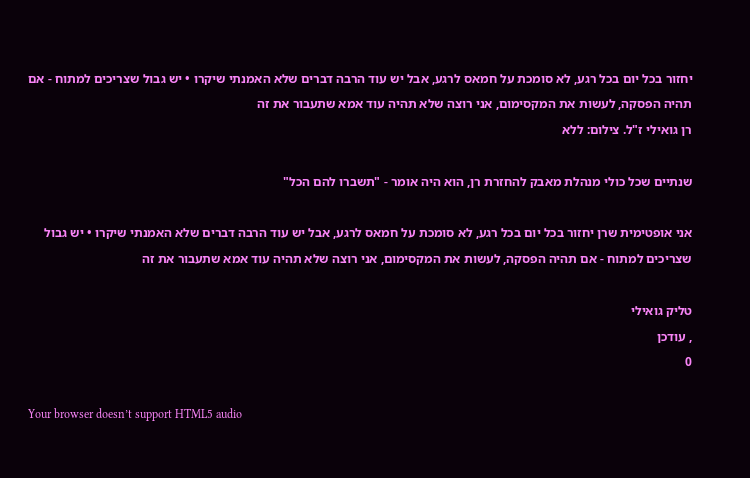יחזור בכל יום בכל רגע, לא סומכת על חמאס לרגע, אבל יש עוד הרבה דברים שלא האמנתי שיקרו • יש גבול שצריכים למתוח - אם תהיה הפסקה, לעשות את המקסימום, אני רוצה שלא תהיה עוד אמא שתעבור את זה
רן גואילי ז"ל. צילום: ללא

שנתיים שכל כולי מנהלת מאבק להחזרת רן, הוא היה אומר - "תשברו להם הכל"

אני אופטימית שרן יחזור בכל יום בכל רגע, לא סומכת על חמאס לרגע, אבל יש עוד הרבה דברים שלא האמנתי שיקרו • יש גבול שצריכים למתוח - אם תהיה הפסקה, לעשות את המקסימום, אני רוצה שלא תהיה עוד אמא שתעבור את זה

טליק גואילי
, עודכן
0

Your browser doesn’t support HTML5 audio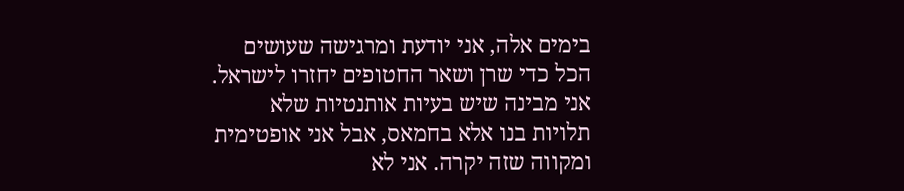בימים אלה, אני יודעת ומרגישה שעושים הכל כדי שרן ושאר החטופים יחזרו לישראל. אני מבינה שיש בעיות אותנטיות שלא תלויות בנו אלא בחמאס, אבל אני אופטימית ומקווה שזה יקרה. אני לא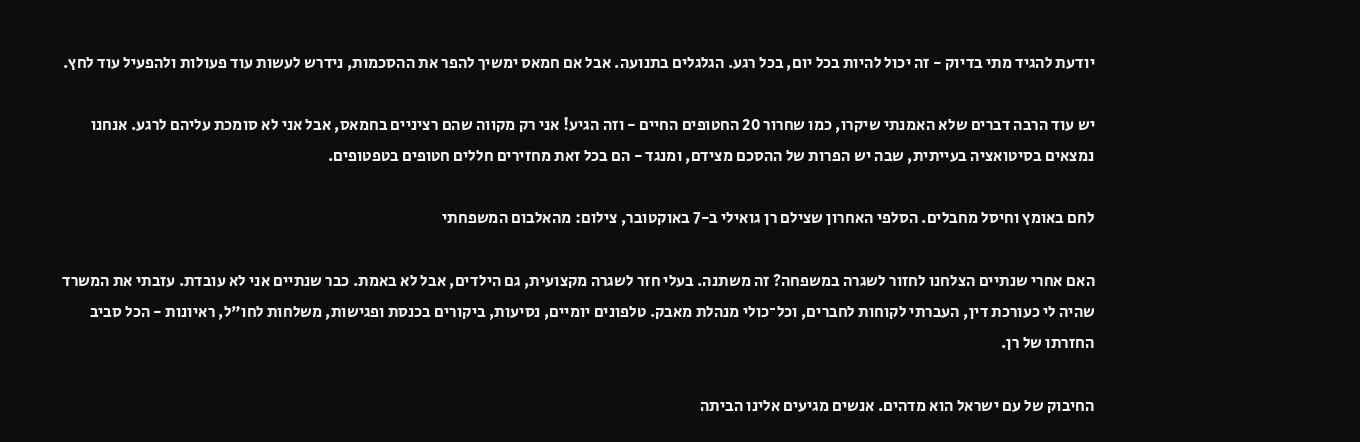יודעת להגיד מתי בדיוק - זה יכול להיות בכל יום, בכל רגע. הגלגלים בתנועה. אבל אם חמאס ימשיך להפר את ההסכמות, נידרש לעשות עוד פעולות ולהפעיל עוד לחץ.

יש עוד הרבה דברים שלא האמנתי שיקרו, כמו שחרור 20 החטופים החיים - וזה הגיע! אני רק מקווה שהם רציניים בחמאס, אבל אני לא סומכת עליהם לרגע. אנחנו נמצאים בסיטואציה בעייתית, שבה יש הפרות של ההסכם מצידם, ומנגד - הם בכל זאת מחזירים חללים חטופים בטפטופים.

לחם באומץ וחיסל מחבלים. הסלפי האחרון שצילם רן גואילי ב-7 באוקטובר, צילום: מהאלבום המשפחתי

האם אחרי שנתיים הצלחנו לחזור לשגרה במשפחה? זה משתנה. בעלי חזר לשגרה מקצועית, גם הילדים, אבל לא באמת. כבר שנתיים אני לא עובדת. עזבתי את המשרד שהיה לי כעורכת דין, העברתי לקוחות לחברים, וכל־כולי מנהלת מאבק. טלפונים יומיים, נסיעות, ביקורים בכנסת ופגישות, משלחות לחו"ל, ראיונות - הכל סביב החזרתו של רן.

החיבוק של עם ישראל הוא מדהים. אנשים מגיעים אלינו הביתה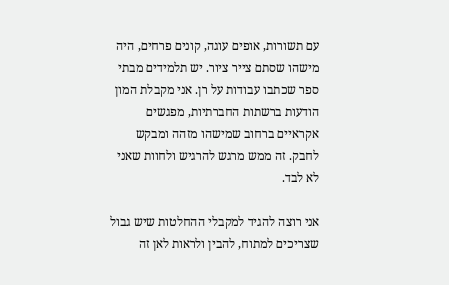עם תשורות, אופים עוגה, קונים פרחים, היה מישהו שסתם צייר ציור. יש תלמידים מבתי ספר שכתבו עבודות על רן. אני מקבלת המון הודעות ברשתות החברתיות, מפגשים אקראיים ברחוב שמישהו מזהה ומבקש לחבק. זה ממש מרגש להרגיש ולחוות שאני לא לבד.

אני רוצה להגיד למקבלי ההחלטות שיש גבול שצריכים למתוח, להבין ולראות לאן זה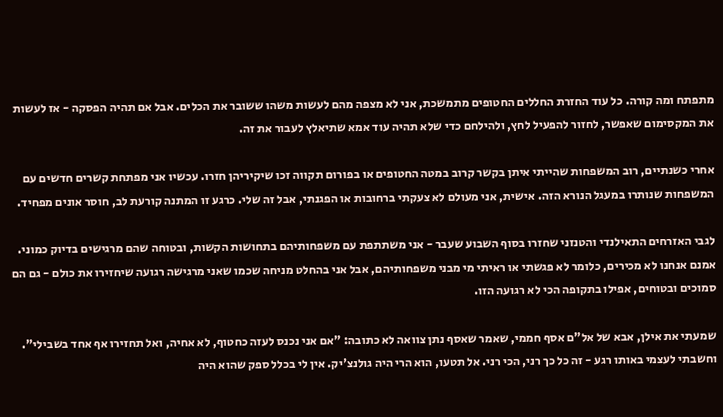מתפתח ומה קורה. כל עוד החזרת החללים החטופים מתמשכת, אני לא מצפה מהם לעשות משהו ששובר את הכלים. אבל אם תהיה הפסקה - אז לעשות את המקסימום שאפשר, לחזור להפעיל לחץ, ולהילחם כדי שלא תהיה עוד אמא שתיאלץ לעבור את זה.

אחרי כשנתיים, רוב המשפחות שהייתי איתן בקשר קרוב במטה החטופים או בפורום תקווה זכו שיקיריהן חזרו. עכשיו אני מפתחת קשרים חדשים עם המשפחות שנותרו במעגל הנורא הזה. אישית, אני מעולם לא צעקתי ברחובות או הפגנתי, אבל זה שלי. כרגע זו המתנה קורעת לב, חוסר אונים מפחיד.

לגבי האזרחים התאילנדי והטנזני שחזרו בסוף השבוע שעבר - אני משתתפת עם משפחותיהם בתחושות הקשות, ובטוחה שהם מרגישים בדיוק כמוני. אמנם אנחנו לא מכירים, כלומר לא פגשתי או ראיתי מי מבני משפחותיהם, אבל אני בהחלט מניחה שכמו שאני מרגישה רגועה שיחזירו את כולם - גם הם סמוכים ובטוחים, אפילו בתקופה הכי לא רגועה הזו.

שמעתי את אילן, אבא של אל"ם אסף חממי, שאמר שאסף נתן צוואה לא כתובה: "אם אני נכנס לעזה כחטוף, לא אחיה, ואל תחזירו אף אחד בשבילי". וחשבתי לעצמי באותו רגע - זה כל כך רני, הכי רני. אל תטעו, הוא הרי היה גולנצ'יק. אין לי בכלל ספק שהוא היה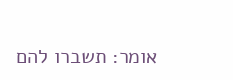אומר: תשברו להם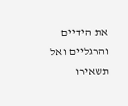את הידיים והרגליים ואל תשאירו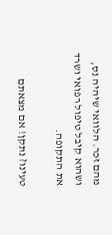מהם זכר. הלוואי שיהיה נס, ושהוא קיבל טיפול רפואי ושרד את התקופה.

טעינו? נתקן! אם מצאתם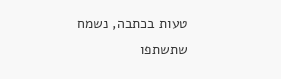טעות בכתבה, נשמח שתשתפו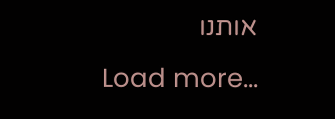אותנו
Load more...